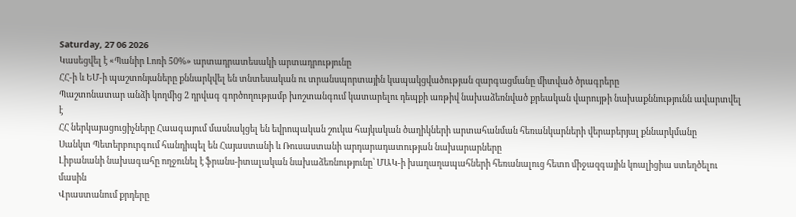Saturday, 27 06 2026
Կասեցվել է «Պանիր Լոռի 50%» արտադրատեսակի արտադրությունը
ՀՀ-ի և ԵՄ-ի պաշտոնյաները քննարկվել են տնտեսական ու տրանսպորտային կապակցվածության զարգացմանը միտված ծրագրերը
Պաշտոնատար անձի կողմից 2 դրվագ գործողությամբ խոշտանգում կատարելու դեպքի առթիվ նախաձեռնված քրեական վարույթի նախաքննությունն ավարտվել է
ՀՀ ներկայացուցիչները Հաագայում մասնակցել են եվրոպական շուկա հայկական ծաղիկների արտահանման հեռանկարների վերաբերյալ քննարկմանը
Սանկտ Պետերբուրգում հանդիպել են Հայաստանի և Ռուսաստանի արդարադատության նախարարները
Լիբանանի նախագահը ողջունել է ֆրանս-իտալական նախաձեռնությունը՝ ՄԱԿ-ի խաղաղապահների հեռանալուց հետո միջազգային կոալիցիա ստեղծելու մասին
Վրաստանում քրդերը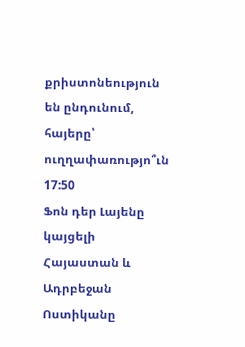քրիստոնեություն են ընդունում, հայերը՝ ուղղափառությո՞ւն
17:50
Ֆոն դեր Լայենը կայցելի Հայաստան և Ադրբեջան
Ոստիկանը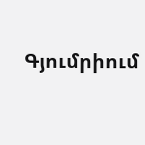Գյումրիում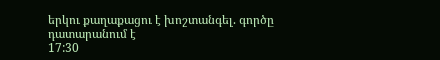երկու քաղաքացու է խոշտանգել. գործը դատարանում է
17:30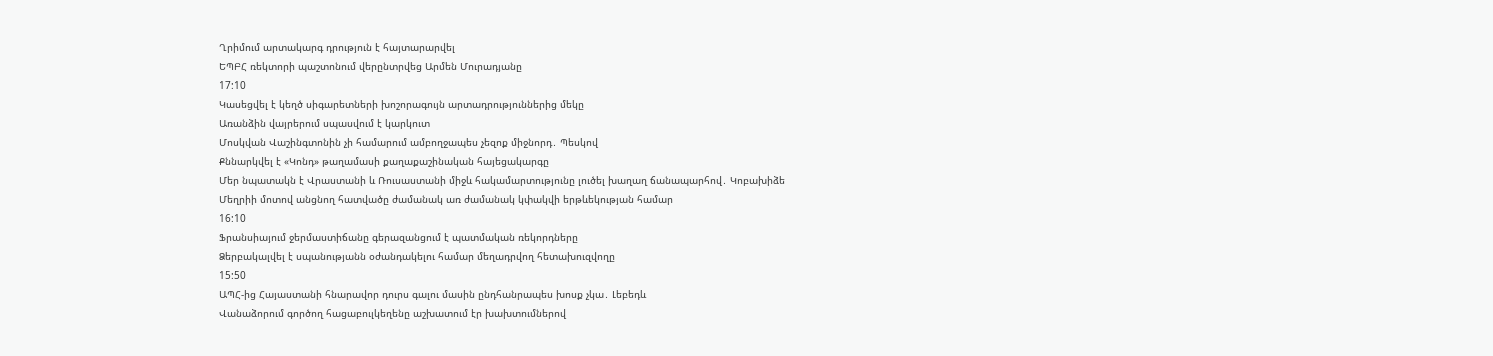Ղրիմում արտակարգ դրություն է հայտարարվել
ԵՊԲՀ ռեկտորի պաշտոնում վերընտրվեց Արմեն Մուրադյանը
17:10
Կասեցվել է կեղծ սիգարետների խոշորագույն արտադրություններից մեկը
Առանձին վայրերում սպասվում է կարկուտ
Մոսկվան Վաշինգտոնին չի համարում ամբողջապես չեզոք միջնորդ․ Պեսկով
Քննարկվել է «Կոնդ» թաղամասի քաղաքաշինական հայեցակարգը
Մեր նպատակն է Վրաստանի և Ռուսաստանի միջև հակամարտությունը լուծել խաղաղ ճանապարհով․ Կոբախիձե
Մեղրիի մոտով անցնող հատվածը ժամանակ առ ժամանակ կփակվի երթևեկության համար
16:10
Ֆրանսիայում ջերմաստիճանը գերազանցում է պատմական ռեկորդները
Ձերբակալվել է սպանությանն օժանդակելու համար մեղադրվող հետախուզվողը
15:50
ԱՊՀ-ից Հայաստանի հնարավոր դուրս գալու մասին ընդհանրապես խոսք չկա․ Լեբեդև
Վանաձորում գործող հացաբուլկեղենը աշխատում էր խախտումներով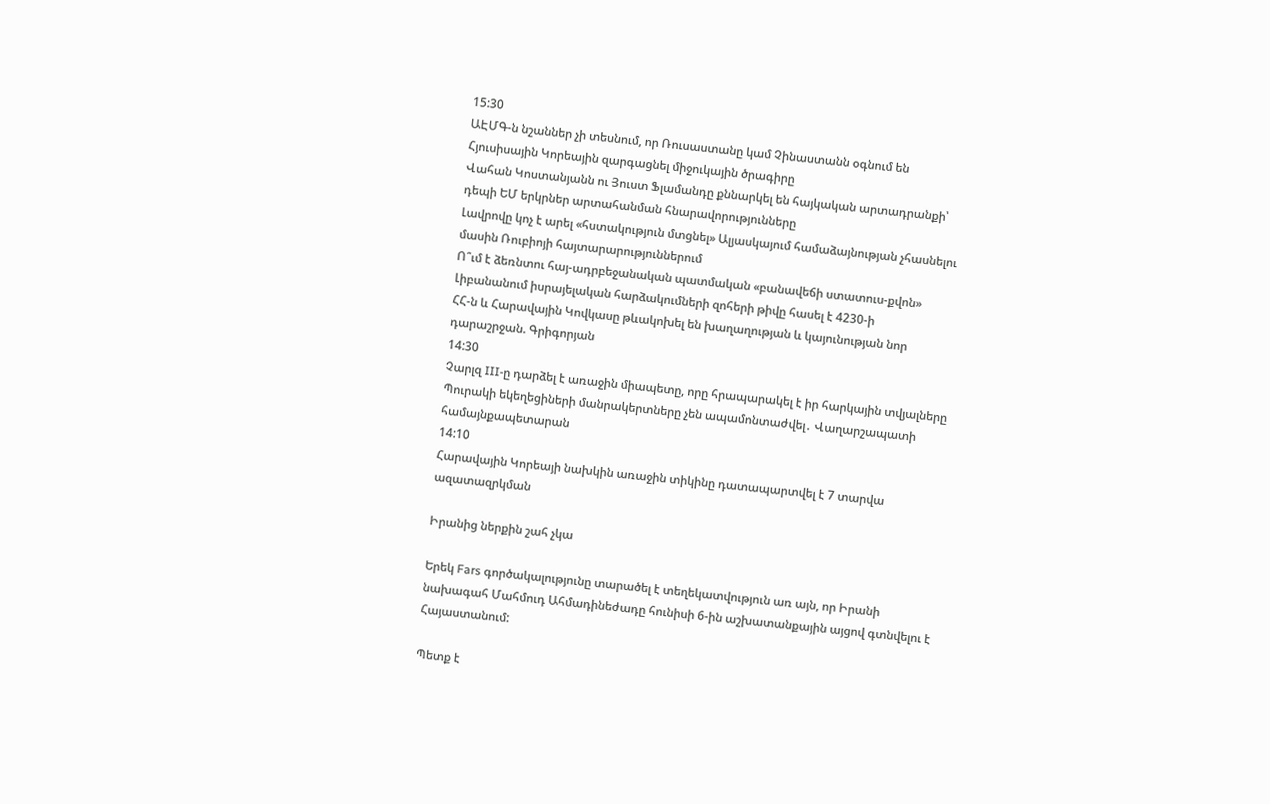15:30
ԱԷՄԳ-ն նշաններ չի տեսնում, որ Ռուսաստանը կամ Չինաստանն օգնում են Հյուսիսային Կորեային զարգացնել միջուկային ծրագիրը
Վահան Կոստանյանն ու Յուստ Ֆլամանդը քննարկել են հայկական արտադրանքի՝ դեպի ԵՄ երկրներ արտահանման հնարավորությունները
Լավրովը կոչ է արել «հստակություն մտցնել» Ալյասկայում համաձայնության չհասնելու մասին Ռուբիոյի հայտարարություններում
Ո՞ւմ է ձեռնտու հայ-ադրբեջանական պատմական «բանավեճի ստատուս-քվոն»
Լիբանանում իսրայելական հարձակումների զոհերի թիվը հասել է 4230-ի
ՀՀ-ն և Հարավային Կովկասը թևակոխել են խաղաղության և կայունության նոր դարաշրջան. Գրիգորյան
14:30
Չարլզ III-ը դարձել է առաջին միապետը, որը հրապարակել է իր հարկային տվյալները
Պուրակի եկեղեցիների մանրակերտները չեն ապամոնտաժվել․ Վաղարշապատի համայնքապետարան
14:10
Հարավային Կորեայի նախկին առաջին տիկինը դատապարտվել է 7 տարվա ազատազրկման

Իրանից ներքին շահ չկա

Երեկ Fars գործակալությունը տարածել է տեղեկատվություն առ այն, որ Իրանի նախագահ Մահմուդ Ահմադինեժադը հունիսի 6-ին աշխատանքային այցով գտնվելու է Հայաստանում:

Պետք է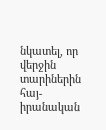նկատել, որ վերջին տարիներին հայ-իրանական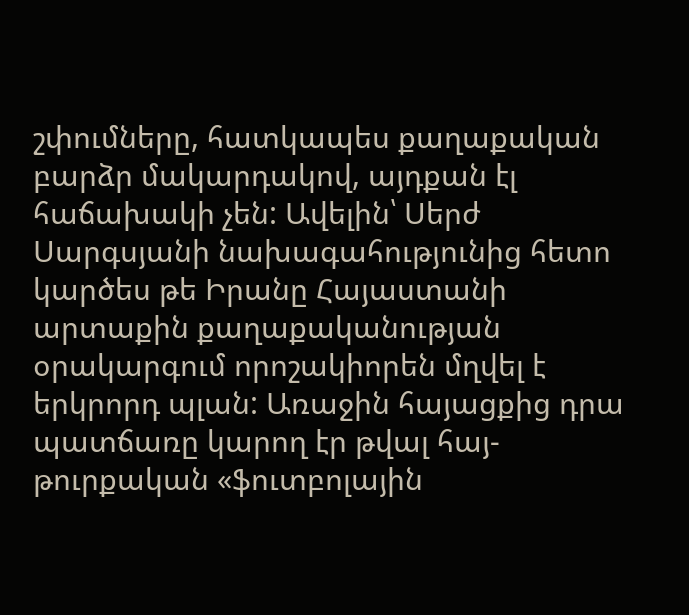շփումները, հատկապես քաղաքական բարձր մակարդակով, այդքան էլ հաճախակի չեն: Ավելին՝ Սերժ Սարգսյանի նախագահությունից հետո կարծես թե Իրանը Հայաստանի արտաքին քաղաքականության օրակարգում որոշակիորեն մղվել է երկրորդ պլան: Առաջին հայացքից դրա պատճառը կարող էր թվալ հայ-թուրքական «ֆուտբոլային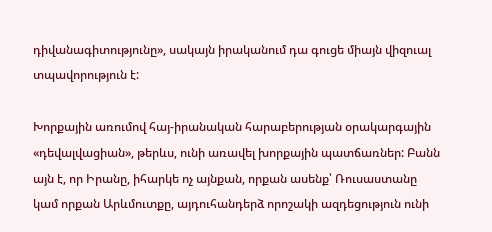դիվանագիտությունը», սակայն իրականում դա գուցե միայն վիզուալ տպավորություն է:

Խորքային առումով հայ-իրանական հարաբերության օրակարգային «դեվալվացիան», թերևս, ունի առավել խորքային պատճառներ: Բանն այն է, որ Իրանը, իհարկե ոչ այնքան, որքան ասենք՝ Ռուսաստանը կամ որքան Արևմուտքը, այդուհանդերձ որոշակի ազդեցություն ունի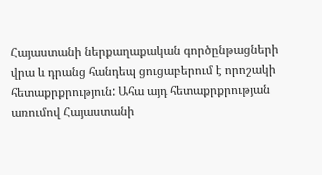Հայաստանի ներքաղաքական գործընթացների վրա և դրանց հանդեպ ցուցաբերում է որոշակի հետաքրքրություն: Ահա այդ հետաքրքրության առումով Հայաստանի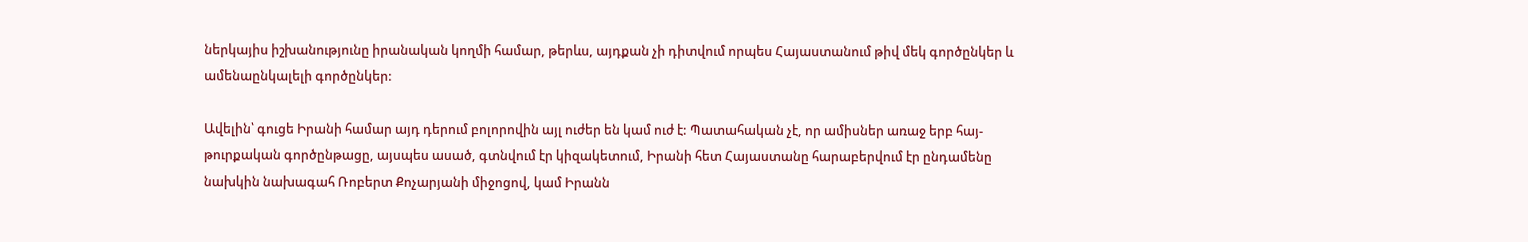ներկայիս իշխանությունը իրանական կողմի համար, թերևս, այդքան չի դիտվում որպես Հայաստանում թիվ մեկ գործընկեր և ամենաընկալելի գործընկեր:

Ավելին՝ գուցե Իրանի համար այդ դերում բոլորովին այլ ուժեր են կամ ուժ է: Պատահական չէ, որ ամիսներ առաջ երբ հայ-թուրքական գործընթացը, այսպես ասած, գտնվում էր կիզակետում, Իրանի հետ Հայաստանը հարաբերվում էր ընդամենը նախկին նախագահ Ռոբերտ Քոչարյանի միջոցով, կամ Իրանն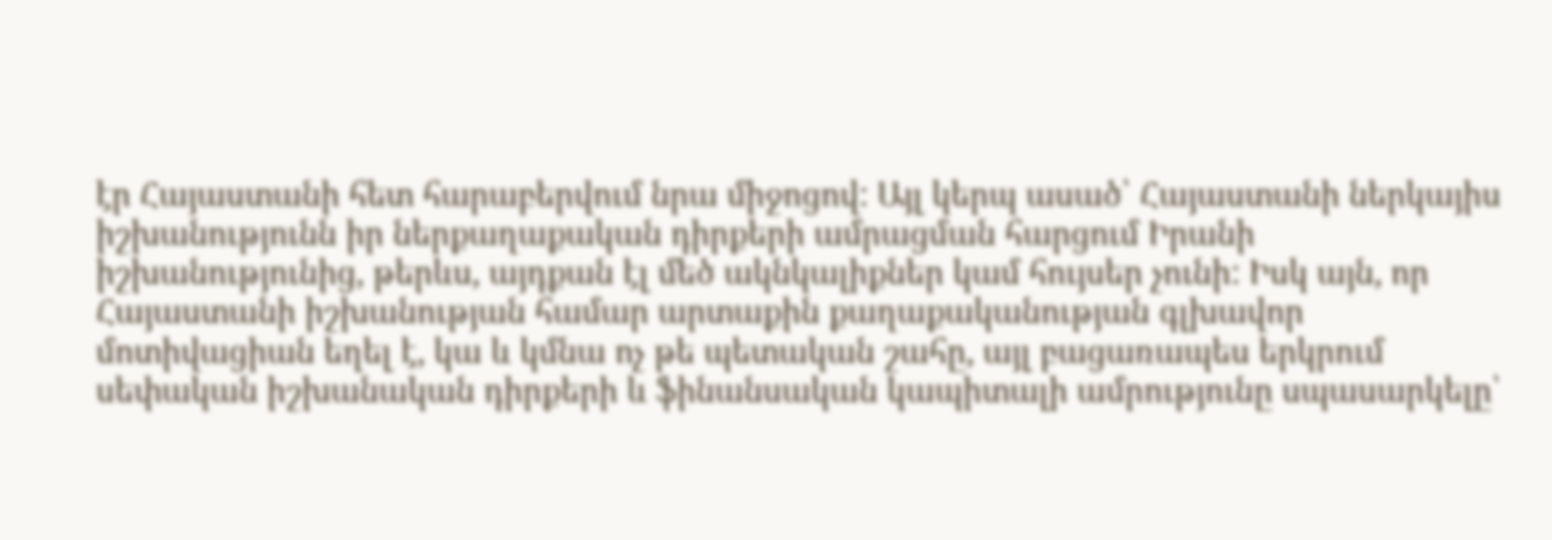էր Հայաստանի հետ հարաբերվում նրա միջոցով: Այլ կերպ ասած՝ Հայաստանի ներկայիս իշխանությունն իր ներքաղաքական դիրքերի ամրացման հարցում Իրանի իշխանությունից, թերևս, այդքան էլ մեծ ակնկալիքներ կամ հույսեր չունի: Իսկ այն, որ Հայաստանի իշխանության համար արտաքին քաղաքականության գլխավոր մոտիվացիան եղել է, կա և կմնա ոչ թե պետական շահը, այլ բացառապես երկրում սեփական իշխանական դիրքերի և ֆինանսական կապիտալի ամրությունը սպասարկելը՝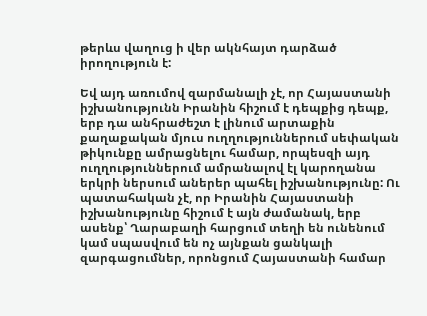թերևս վաղուց ի վեր ակնհայտ դարձած իրողություն է:

Եվ այդ առումով զարմանալի չէ, որ Հայաստանի իշխանությունն Իրանին հիշում է դեպքից դեպք, երբ դա անհրաժեշտ է լինում արտաքին քաղաքական մյուս ուղղություններում սեփական թիկունքը ամրացնելու համար, որպեսզի այդ ուղղություններում ամրանալով էլ կարողանա երկրի ներսում աներեր պահել իշխանությունը: Ու պատահական չէ, որ Իրանին Հայաստանի իշխանությունը հիշում է այն ժամանակ, երբ ասենք՝ Ղարաբաղի հարցում տեղի են ունենում կամ սպասվում են ոչ այնքան ցանկալի զարգացումներ, որոնցում Հայաստանի համար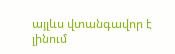այլևս վտանգավոր է լինում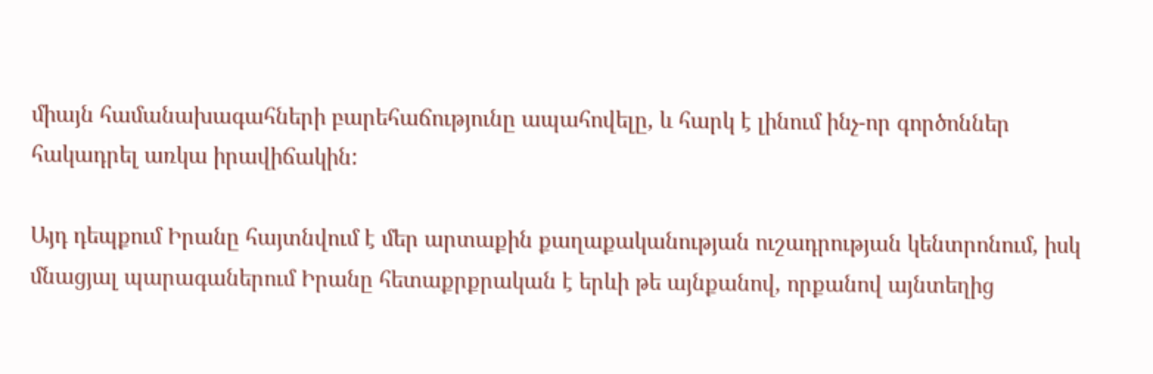միայն համանախագահների բարեհաճությունը ապահովելը, և հարկ է լինում ինչ-որ գործոններ հակադրել առկա իրավիճակին:

Այդ դեպքում Իրանը հայտնվում է մեր արտաքին քաղաքականության ուշադրության կենտրոնում, իսկ մնացյալ պարագաներում Իրանը հետաքրքրական է երևի թե այնքանով, որքանով այնտեղից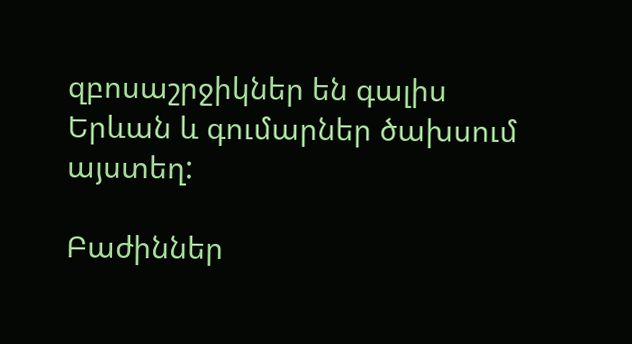զբոսաշրջիկներ են գալիս Երևան և գումարներ ծախսում այստեղ:

Բաժիններ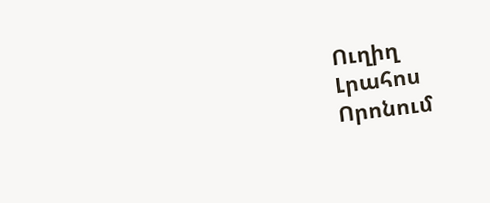Ուղիղ
Լրահոս
Որոնում